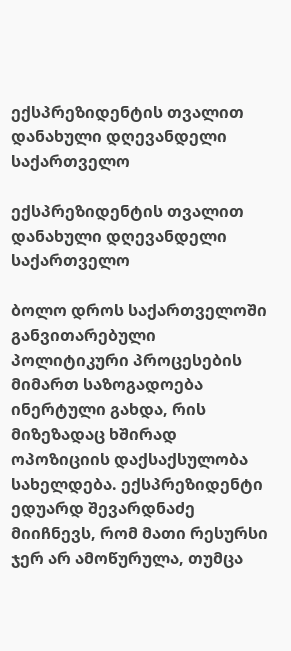ექსპრეზიდენტის თვალით დანახული დღევანდელი საქართველო

ექსპრეზიდენტის თვალით დანახული დღევანდელი საქართველო

ბოლო დროს საქართველოში განვითარებული პოლიტიკური პროცესების მიმართ საზოგადოება ინერტული გახდა, რის მიზეზადაც ხშირად ოპოზიციის დაქსაქსულობა სახელდება. ექსპრეზიდენტი ედუარდ შევარდნაძე მიიჩნევს, რომ მათი რესურსი ჯერ არ ამოწურულა, თუმცა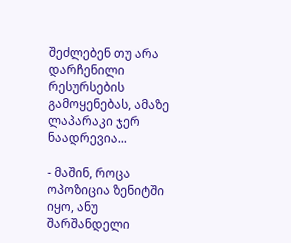შეძლებენ თუ არა დარჩენილი რესურსების გამოყენებას, ამაზე ლაპარაკი ჯერ ნაადრევია...

- მაშინ, როცა ოპოზიცია ზენიტში იყო, ანუ შარშანდელი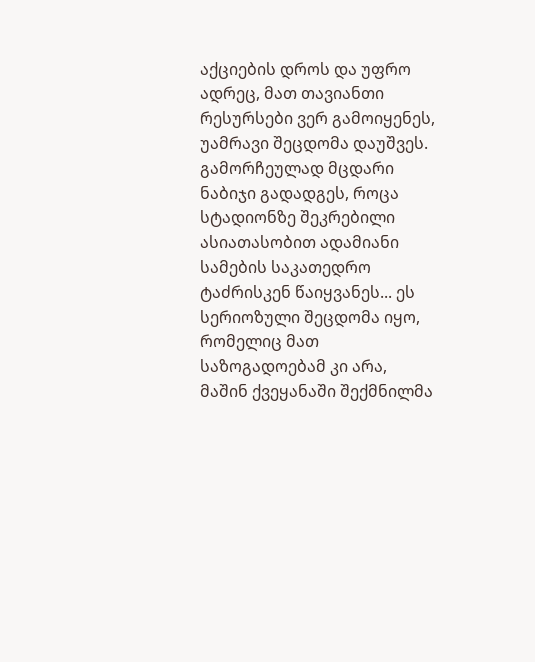აქციების დროს და უფრო ადრეც, მათ თავიანთი რესურსები ვერ გამოიყენეს, უამრავი შეცდომა დაუშვეს. გამორჩეულად მცდარი ნაბიჯი გადადგეს, როცა სტადიონზე შეკრებილი ასიათასობით ადამიანი სამების საკათედრო ტაძრისკენ წაიყვანეს... ეს სერიოზული შეცდომა იყო, რომელიც მათ საზოგადოებამ კი არა, მაშინ ქვეყანაში შექმნილმა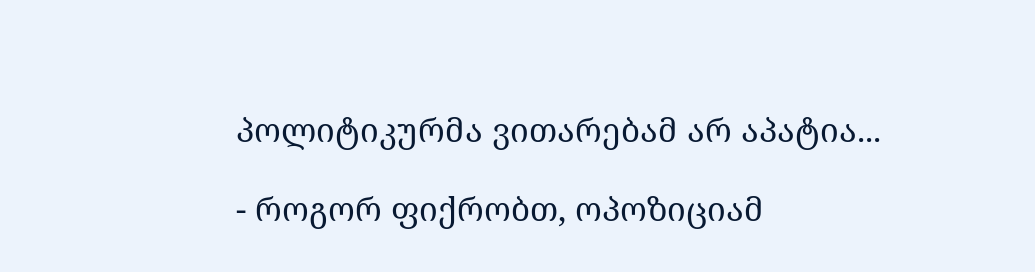პოლიტიკურმა ვითარებამ არ აპატია...

- როგორ ფიქრობთ, ოპოზიციამ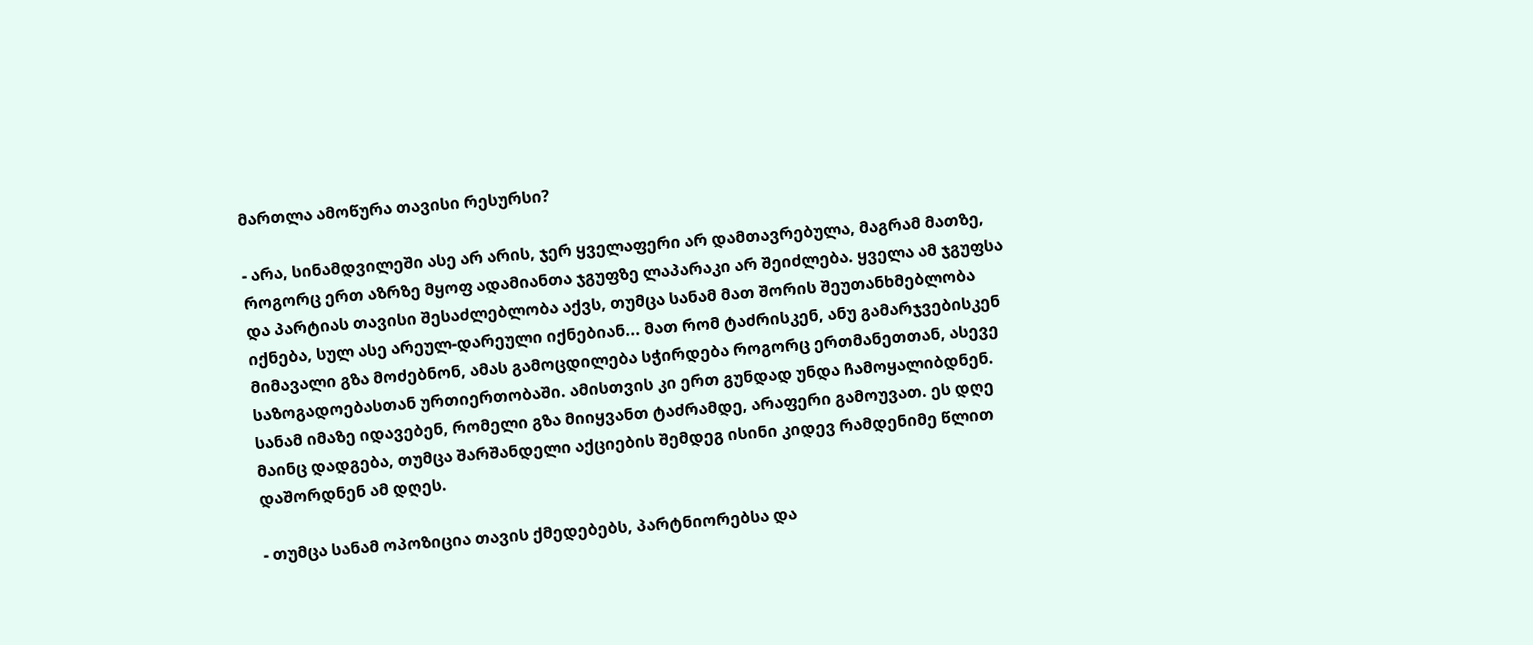მართლა ამოწურა თავისი რესურსი?

- არა, სინამდვილეში ასე არ არის, ჯერ ყველაფერი არ დამთავრებულა, მაგრამ მათზე, როგორც ერთ აზრზე მყოფ ადამიანთა ჯგუფზე ლაპარაკი არ შეიძლება. ყველა ამ ჯგუფსა და პარტიას თავისი შესაძლებლობა აქვს, თუმცა სანამ მათ შორის შეუთანხმებლობა იქნება, სულ ასე არეულ-დარეული იქნებიან... მათ რომ ტაძრისკენ, ანუ გამარჯვებისკენ მიმავალი გზა მოძებნონ, ამას გამოცდილება სჭირდება როგორც ერთმანეთთან, ასევე საზოგადოებასთან ურთიერთობაში. ამისთვის კი ერთ გუნდად უნდა ჩამოყალიბდნენ. სანამ იმაზე იდავებენ, რომელი გზა მიიყვანთ ტაძრამდე, არაფერი გამოუვათ. ეს დღე მაინც დადგება, თუმცა შარშანდელი აქციების შემდეგ ისინი კიდევ რამდენიმე წლით დაშორდნენ ამ დღეს.

- თუმცა სანამ ოპოზიცია თავის ქმედებებს, პარტნიორებსა და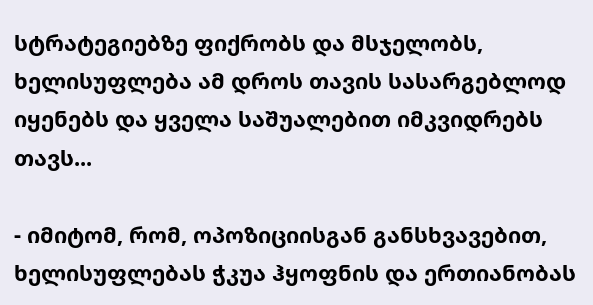სტრატეგიებზე ფიქრობს და მსჯელობს, ხელისუფლება ამ დროს თავის სასარგებლოდ იყენებს და ყველა საშუალებით იმკვიდრებს თავს...

- იმიტომ, რომ, ოპოზიციისგან განსხვავებით, ხელისუფლებას ჭკუა ჰყოფნის და ერთიანობას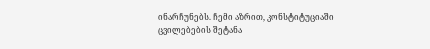ინარჩუნებს. ჩემი აზრით, კონსტიტუციაში ცვილებების შეტანა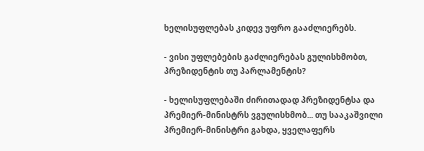ხელისუფლებას კიდევ უფრო გააძლიერებს.

- ვისი უფლებების გაძლიერებას გულისხმობთ, პრეზიდენტის თუ პარლამენტის?

- ხელისუფლებაში ძირითადად პრეზიდენტსა და პრემიერ-მინისტრს ვგულისხმობ... თუ სააკაშვილი პრემიერ-მინისტრი გახდა, ყველაფერს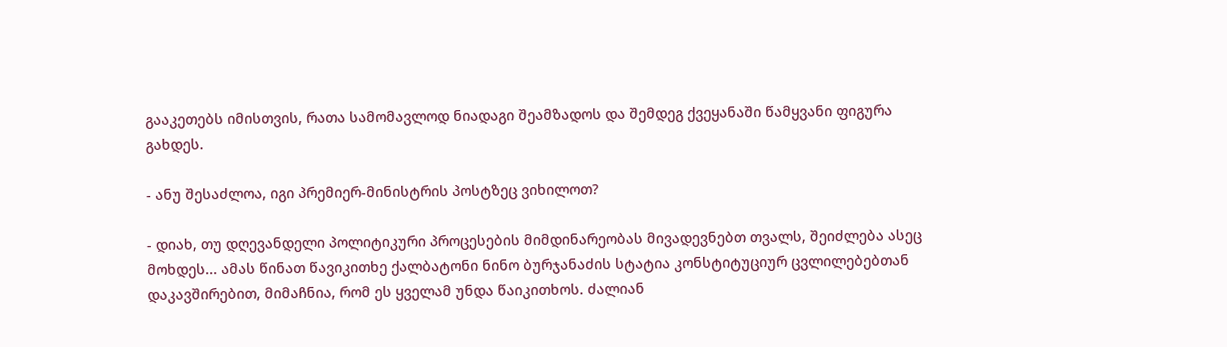გააკეთებს იმისთვის, რათა სამომავლოდ ნიადაგი შეამზადოს და შემდეგ ქვეყანაში წამყვანი ფიგურა გახდეს.

- ანუ შესაძლოა, იგი პრემიერ-მინისტრის პოსტზეც ვიხილოთ?

- დიახ, თუ დღევანდელი პოლიტიკური პროცესების მიმდინარეობას მივადევნებთ თვალს, შეიძლება ასეც მოხდეს... ამას წინათ წავიკითხე ქალბატონი ნინო ბურჯანაძის სტატია კონსტიტუციურ ცვლილებებთან დაკავშირებით, მიმაჩნია, რომ ეს ყველამ უნდა წაიკითხოს. ძალიან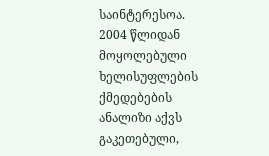საინტერესოა. 2004 წლიდან მოყოლებული ხელისუფლების ქმედებების ანალიზი აქვს გაკეთებული,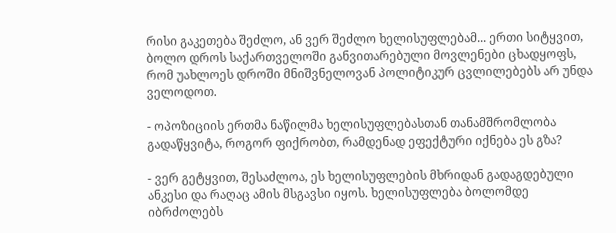რისი გაკეთება შეძლო, ან ვერ შეძლო ხელისუფლებამ... ერთი სიტყვით, ბოლო დროს საქართველოში განვითარებული მოვლენები ცხადყოფს, რომ უახლოეს დროში მნიშვნელოვან პოლიტიკურ ცვლილებებს არ უნდა ველოდოთ.

- ოპოზიციის ერთმა ნაწილმა ხელისუფლებასთან თანამშრომლობა გადაწყვიტა, როგორ ფიქრობთ, რამდენად ეფექტური იქნება ეს გზა?

- ვერ გეტყვით, შესაძლოა, ეს ხელისუფლების მხრიდან გადაგდებული ანკესი და რაღაც ამის მსგავსი იყოს. ხელისუფლება ბოლომდე იბრძოლებს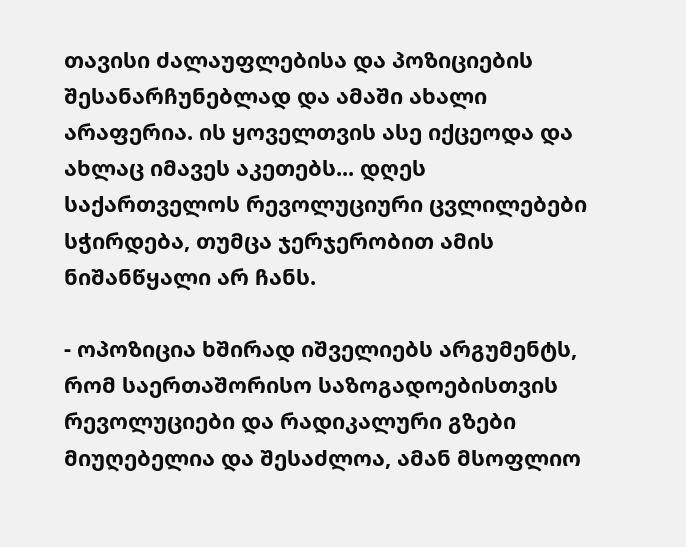თავისი ძალაუფლებისა და პოზიციების შესანარჩუნებლად და ამაში ახალი არაფერია. ის ყოველთვის ასე იქცეოდა და ახლაც იმავეს აკეთებს... დღეს საქართველოს რევოლუციური ცვლილებები სჭირდება, თუმცა ჯერჯერობით ამის ნიშანწყალი არ ჩანს.

- ოპოზიცია ხშირად იშველიებს არგუმენტს, რომ საერთაშორისო საზოგადოებისთვის რევოლუციები და რადიკალური გზები მიუღებელია და შესაძლოა, ამან მსოფლიო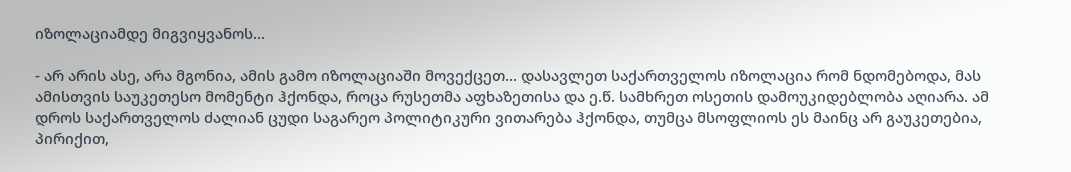იზოლაციამდე მიგვიყვანოს...

- არ არის ასე, არა მგონია, ამის გამო იზოლაციაში მოვექცეთ... დასავლეთ საქართველოს იზოლაცია რომ ნდომებოდა, მას ამისთვის საუკეთესო მომენტი ჰქონდა, როცა რუსეთმა აფხაზეთისა და ე.წ. სამხრეთ ოსეთის დამოუკიდებლობა აღიარა. ამ დროს საქართველოს ძალიან ცუდი საგარეო პოლიტიკური ვითარება ჰქონდა, თუმცა მსოფლიოს ეს მაინც არ გაუკეთებია, პირიქით,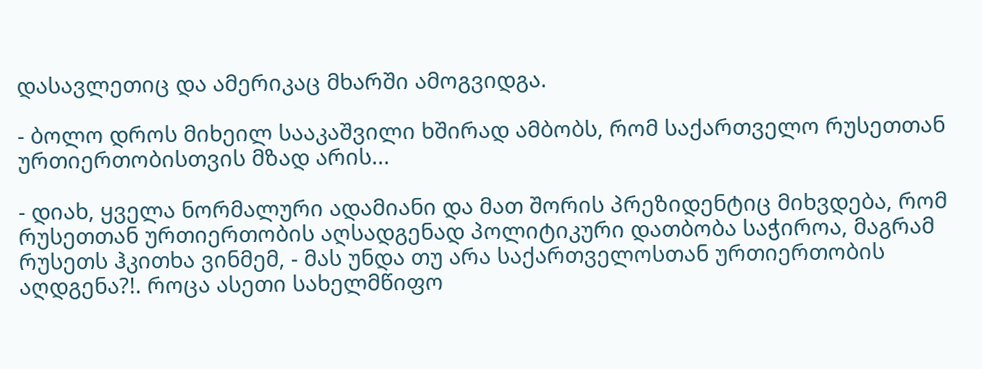დასავლეთიც და ამერიკაც მხარში ამოგვიდგა.

- ბოლო დროს მიხეილ სააკაშვილი ხშირად ამბობს, რომ საქართველო რუსეთთან ურთიერთობისთვის მზად არის...

- დიახ, ყველა ნორმალური ადამიანი და მათ შორის პრეზიდენტიც მიხვდება, რომ რუსეთთან ურთიერთობის აღსადგენად პოლიტიკური დათბობა საჭიროა, მაგრამ რუსეთს ჰკითხა ვინმემ, - მას უნდა თუ არა საქართველოსთან ურთიერთობის აღდგენა?!. როცა ასეთი სახელმწიფო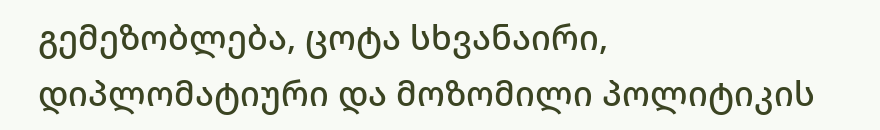გემეზობლება, ცოტა სხვანაირი, დიპლომატიური და მოზომილი პოლიტიკის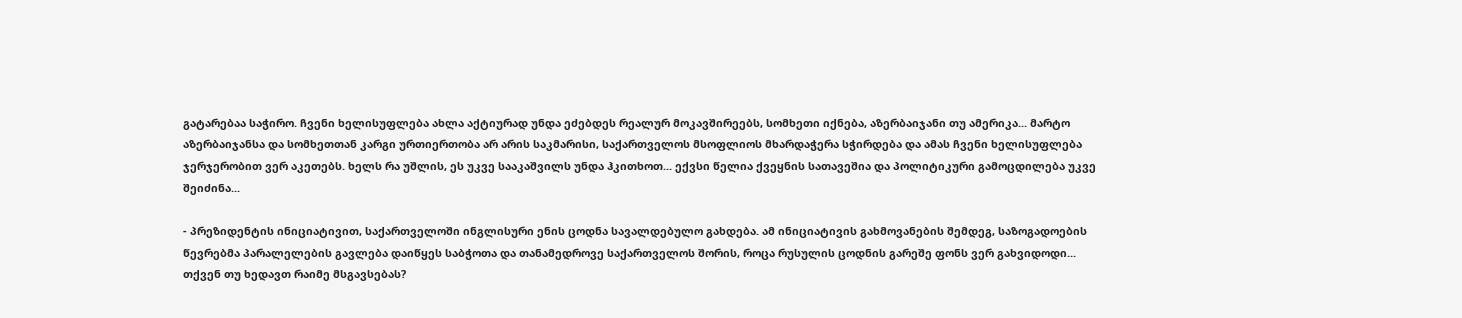გატარებაა საჭირო. ჩვენი ხელისუფლება ახლა აქტიურად უნდა ეძებდეს რეალურ მოკავშირეებს, სომხეთი იქნება, აზერბაიჯანი თუ ამერიკა... მარტო აზერბაიჯანსა და სომხეთთან კარგი ურთიერთობა არ არის საკმარისი, საქართველოს მსოფლიოს მხარდაჭერა სჭირდება და ამას ჩვენი ხელისუფლება ჯერჯერობით ვერ აკეთებს. ხელს რა უშლის, ეს უკვე სააკაშვილს უნდა ჰკითხოთ... ექვსი წელია ქვეყნის სათავეშია და პოლიტიკური გამოცდილება უკვე შეიძინა...

- პრეზიდენტის ინიციატივით, საქართველოში ინგლისური ენის ცოდნა სავალდებულო გახდება. ამ ინიციატივის გახმოვანების შემდეგ, საზოგადოების წევრებმა პარალელების გავლება დაიწყეს საბჭოთა და თანამედროვე საქართველოს შორის, როცა რუსულის ცოდნის გარეშე ფონს ვერ გახვიდოდი... თქვენ თუ ხედავთ რაიმე მსგავსებას?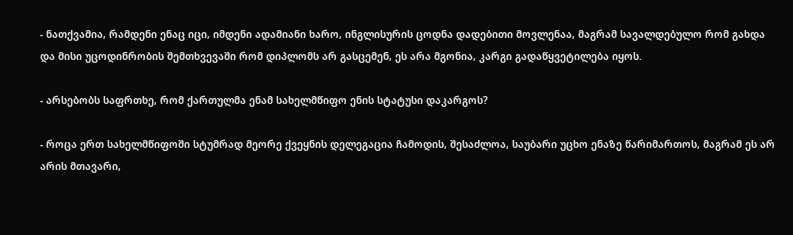- ნათქვამია, რამდენი ენაც იცი, იმდენი ადამიანი ხარო, ინგლისურის ცოდნა დადებითი მოვლენაა, მაგრამ სავალდებულო რომ გახდა და მისი უცოდინრობის შემთხვევაში რომ დიპლომს არ გასცემენ, ეს არა მგონია, კარგი გადაწყვეტილება იყოს.

- არსებობს საფრთხე, რომ ქართულმა ენამ სახელმწიფო ენის სტატუსი დაკარგოს?

- როცა ერთ სახელმწიფოში სტუმრად მეორე ქვეყნის დელეგაცია ჩამოდის, შესაძლოა, საუბარი უცხო ენაზე წარიმართოს, მაგრამ ეს არ არის მთავარი,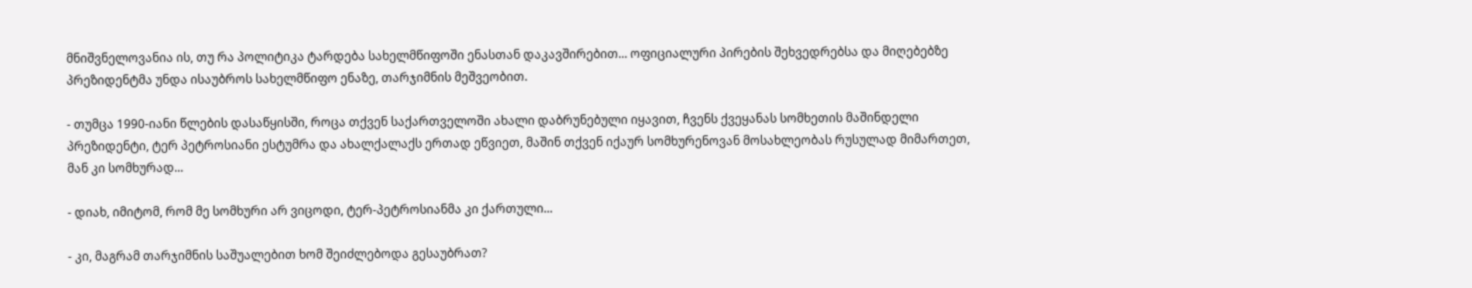მნიშვნელოვანია ის, თუ რა პოლიტიკა ტარდება სახელმწიფოში ენასთან დაკავშირებით... ოფიციალური პირების შეხვედრებსა და მიღებებზე პრეზიდენტმა უნდა ისაუბროს სახელმწიფო ენაზე, თარჯიმნის მეშვეობით.

- თუმცა 1990-იანი წლების დასაწყისში, როცა თქვენ საქართველოში ახალი დაბრუნებული იყავით, ჩვენს ქვეყანას სომხეთის მაშინდელი პრეზიდენტი, ტერ პეტროსიანი ესტუმრა და ახალქალაქს ერთად ეწვიეთ, მაშინ თქვენ იქაურ სომხურენოვან მოსახლეობას რუსულად მიმართეთ, მან კი სომხურად...

- დიახ, იმიტომ, რომ მე სომხური არ ვიცოდი, ტერ-პეტროსიანმა კი ქართული...

- კი, მაგრამ თარჯიმნის საშუალებით ხომ შეიძლებოდა გესაუბრათ?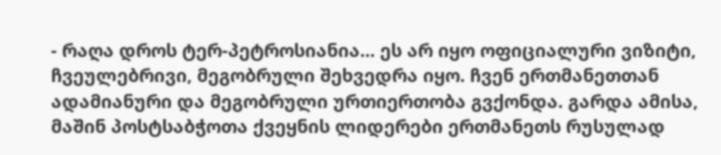- რაღა დროს ტერ-პეტროსიანია... ეს არ იყო ოფიციალური ვიზიტი, ჩვეულებრივი, მეგობრული შეხვედრა იყო. ჩვენ ერთმანეთთან ადამიანური და მეგობრული ურთიერთობა გვქონდა. გარდა ამისა, მაშინ პოსტსაბჭოთა ქვეყნის ლიდერები ერთმანეთს რუსულად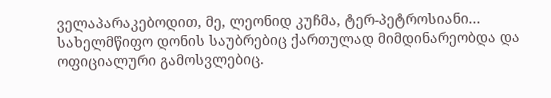ველაპარაკებოდით, მე, ლეონიდ კუჩმა, ტერ-პეტროსიანი... სახელმწიფო დონის საუბრებიც ქართულად მიმდინარეობდა და ოფიციალური გამოსვლებიც.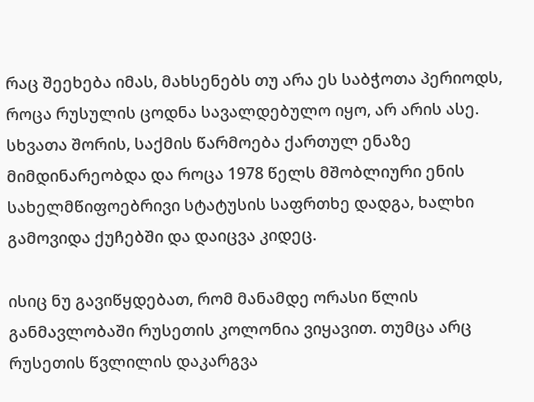რაც შეეხება იმას, მახსენებს თუ არა ეს საბჭოთა პერიოდს, როცა რუსულის ცოდნა სავალდებულო იყო, არ არის ასე. სხვათა შორის, საქმის წარმოება ქართულ ენაზე მიმდინარეობდა და როცა 1978 წელს მშობლიური ენის სახელმწიფოებრივი სტატუსის საფრთხე დადგა, ხალხი გამოვიდა ქუჩებში და დაიცვა კიდეც.

ისიც ნუ გავიწყდებათ, რომ მანამდე ორასი წლის განმავლობაში რუსეთის კოლონია ვიყავით. თუმცა არც რუსეთის წვლილის დაკარგვა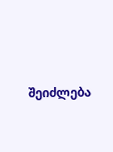შეიძლება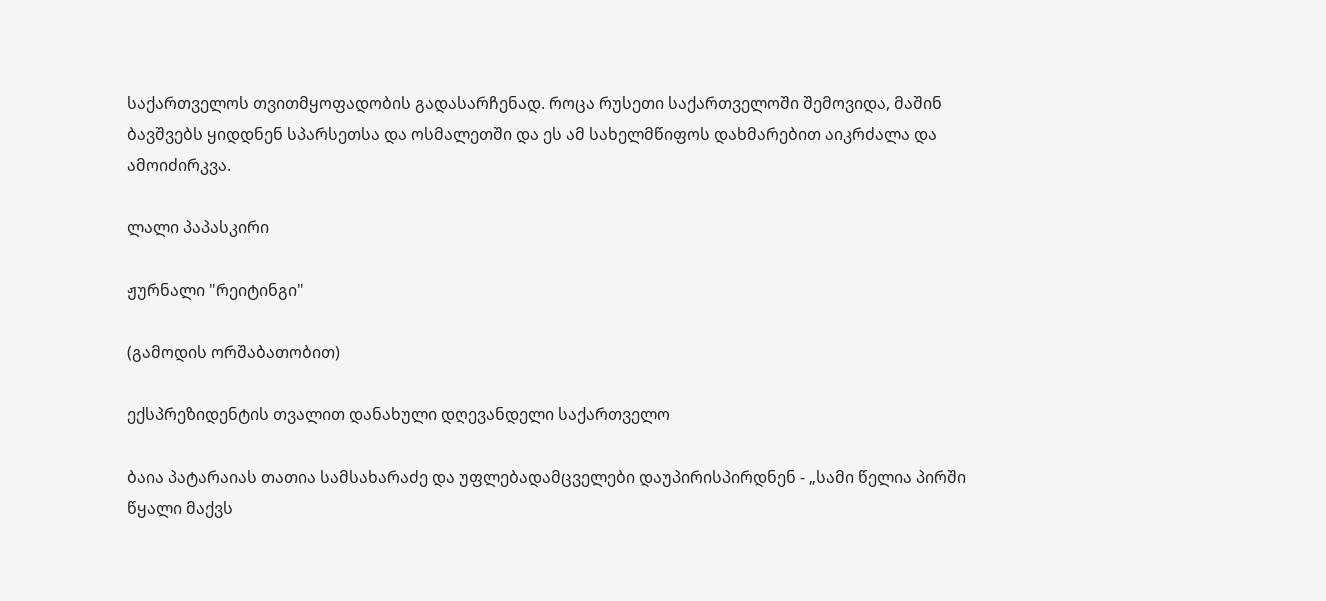საქართველოს თვითმყოფადობის გადასარჩენად. როცა რუსეთი საქართველოში შემოვიდა, მაშინ ბავშვებს ყიდდნენ სპარსეთსა და ოსმალეთში და ეს ამ სახელმწიფოს დახმარებით აიკრძალა და ამოიძირკვა.

ლალი პაპასკირი

ჟურნალი "რეიტინგი"

(გამოდის ორშაბათობით)

ექსპრეზიდენტის თვალით დანახული დღევანდელი საქართველო

ბაია პატარაიას თათია სამსახარაძე და უფლებადამცველები დაუპირისპირდნენ - „სამი წელია პირში წყალი მაქვს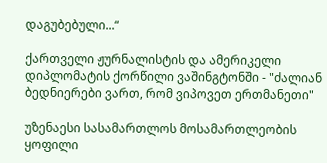დაგუბებული...“

ქართველი ჟურნალისტის და ამერიკელი დიპლომატის ქორწილი ვაშინგტონში - "ძალიან ბედნიერები ვართ, რომ ვიპოვეთ ერთმანეთი"

უზენაესი სასამართლოს მოსამართლეობის ყოფილი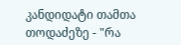კანდიდატი თამთა თოდაძეზე - "რა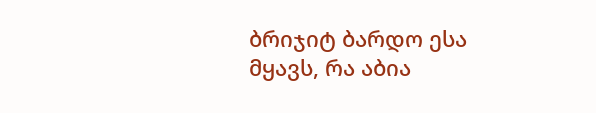ბრიჯიტ ბარდო ესა მყავს, რა აბია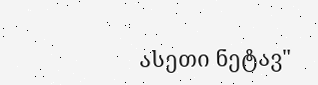ასეთი ნეტავ"